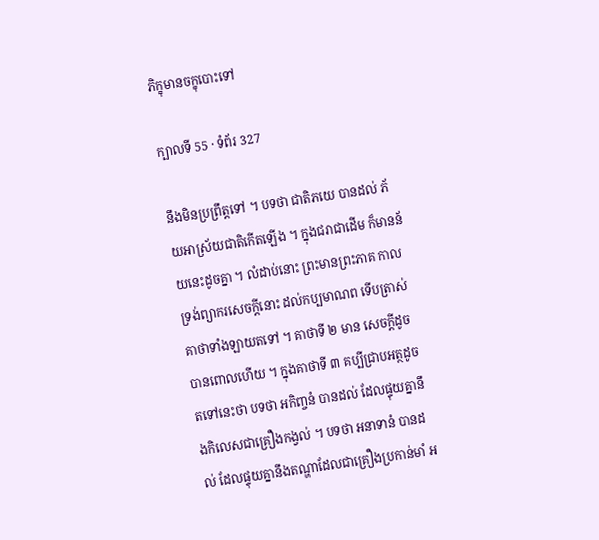ភិក្ខុមានចក្ខុបោះទៅ

ក្បាលទី 55 · ទំព័រ 327

នឹងមិនប្រព្រឹត្តទៅ ។ បទថា ជាតិភយេ បានដល់ ភ័យអាស្រ័យជាតិកើតឡើង ។ ក្នុងជរាជាដើម ក៏មានន័យនេះដូចគ្នា ។ លំដាប់នោះ ព្រះមានព្រះភាគ កាលទ្រង់ព្យាករសេចក្តីនោះ ដល់កប្បមាណព ទើបត្រាស់គាថាទាំងឡាយតទៅ ។ គាថាទី ២ មាន សេចក្តីដូចបានពោលហើយ ។ ក្នុងគាថាទី ៣ គប្បីជ្រាបអត្ថដូចតទៅនេះថា បទថា អកិញ្ចនំ បានដល់ ដែលផ្ទុយគ្នានឹងកិលេសជាគ្រឿងកង្វល់ ។ បទថា អនាទានំ បានដល់ ដែលផ្ទុយគ្នានឹងតណ្ហាដែលជាគ្រឿងប្រកាន់មាំ អ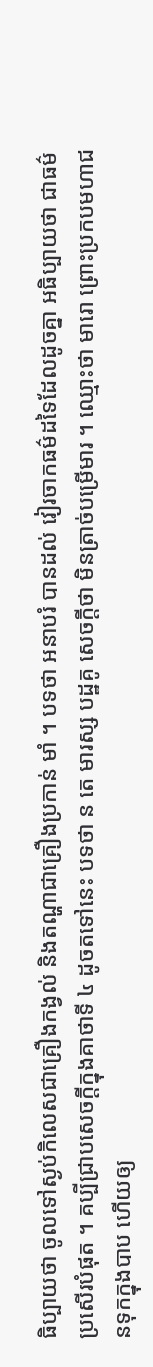ធិប្បាយថា ចូលទៅស្ងប់កិលេសជាគ្រឿងកង្វល់ និងតណ្ហាជាគ្រឿងប្រកាន់ មាំ ។ បទថា អនាបរំ បានដល់ វៀរចាកធម៌ដទៃដែលដូចគ្នា អធិប្បាយថា ជាធម៌ប្រសើរបំផុត ។ គប្បីជ្រាបសេចក្តីក្នុងគាថាទី ៤ ដូចតទៅនេះ បទថា ន តេ មារស្ស បដ្ឋគូ សេចក្តីថា មិនត្រាច់បម្រើមារ ។ ឈ្មោះថា មារោ ព្រោះប្រកបមហាជនទុកក្នុងបាប ហើយឲ្យ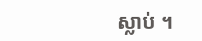ស្លាប់ ។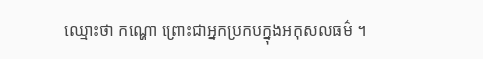ឈ្មោះថា កណ្ហោ ព្រោះជាអ្នកប្រកបក្នុងអកុសលធម៌ ។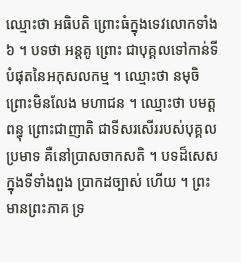ឈ្មោះថា អធិបតិ ព្រោះធំក្នុងទេវលោកទាំង ៦ ។ បទថា អន្តគូ ព្រោះ ជាបុគ្គលទៅកាន់ទីបំផុតនៃអកុសលកម្ម ។ ឈ្មោះថា នមុចិ ព្រោះមិនលែង មហាជន ។ ឈ្មោះថា បមត្តពន្ធុ ព្រោះជាញាតិ ជាទីសរសើររបស់បុគ្គល ប្រមាទ គឺនៅប្រាសចាកសតិ ។ បទដ៏សេសក្នុងទីទាំងពួង ប្រាកដច្បាស់ ហើយ ។ ព្រះមានព្រះភាគ ទ្រ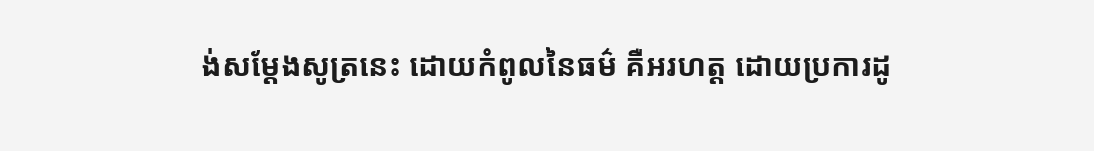ង់សម្តែងសូត្រនេះ ដោយកំពូលនៃធម៌ គឺអរហត្ត ដោយប្រការដូ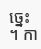ច្នេះ ។ កា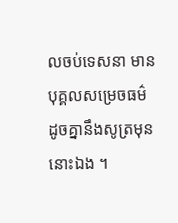លចប់ទេសនា មានបុគ្គលសម្រេចធម៌ ដូចគ្នានឹងសូត្រមុន នោះឯង ។